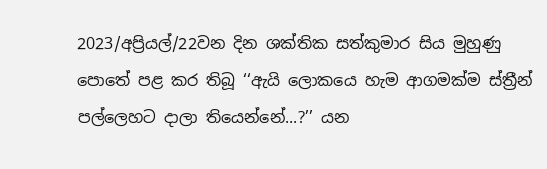2023/අප්‍රියල්/22වන දින ශක්තික සත්කුමාර සිය මුහුණු පොතේ පළ කර තිබූ ‘‘ඇයි ලොකයෙ හැම ආගමක්ම ස්ත්‍රීන් පල්ලෙහට දාලා තියෙන්නේ...?’’ යන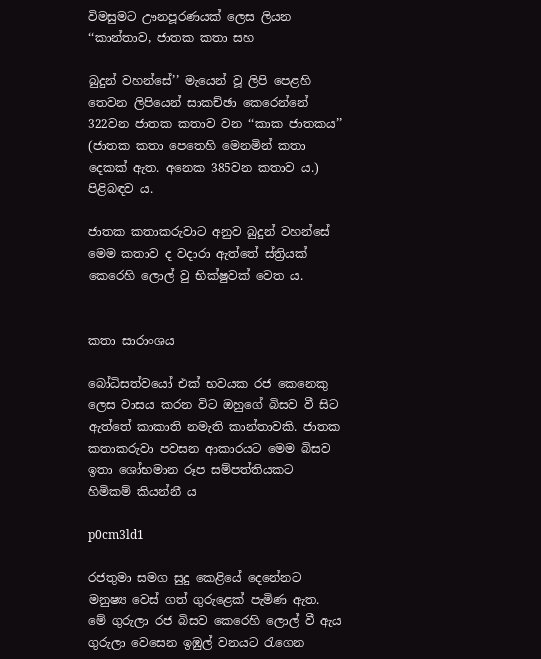විමසුමට ඌනපූරණයක් ලෙස ලියන ‘‘කාන්තාව, ජාතක කතා සහ

බුදුන් වහන්සේ’’ මැයෙන් වූ ලිපි පෙළහි තෙවන ලිපියෙන් සාකච්ඡා කෙරෙන්නේ 322වන ජාතක කතාව වන ‘‘කාක ජාතකය’’ (ජාතක කතා පෙතෙහි මෙනමින් කතා දෙකක් ඇත. අනෙක 385වන කතාව ය.) පිළිබඳව ය.

ජාතක කතාකරුවාට අනුව බුදුන් වහන්සේ මෙම කතාව ද වදාරා ඇත්තේ ස්ත්‍රියක් කෙරෙහි ලොල් වු භික්ෂුවක් වෙත ය.


කතා සාරාංශය

බෝධිසත්වයෝ එක් භවයක රජ කෙනෙකු ලෙස වාසය කරන විට ඔහුගේ බිසව වී සිට ඇත්තේ කාකාති නමැති කාන්තාවකි. ජාතක කතාකරුවා පවසන ආකාරයට මෙම බිසව ඉතා ශෝභමාන රූප සම්පත්තියකට හිමිකම් කියන්නී ය

p0cm3ld1

රජතුමා සමග සුදු කෙළියේ දෙනේනට මනුෂ්‍ය වෙස් ගත් ගුරුළෙක් පැමිණ ඇත. මේ ගුරුලා රජ බිසව කෙරෙහි ලොල් වී ඇය ගුරුලා වෙසෙන ඉඹුල් වනයට රැගෙන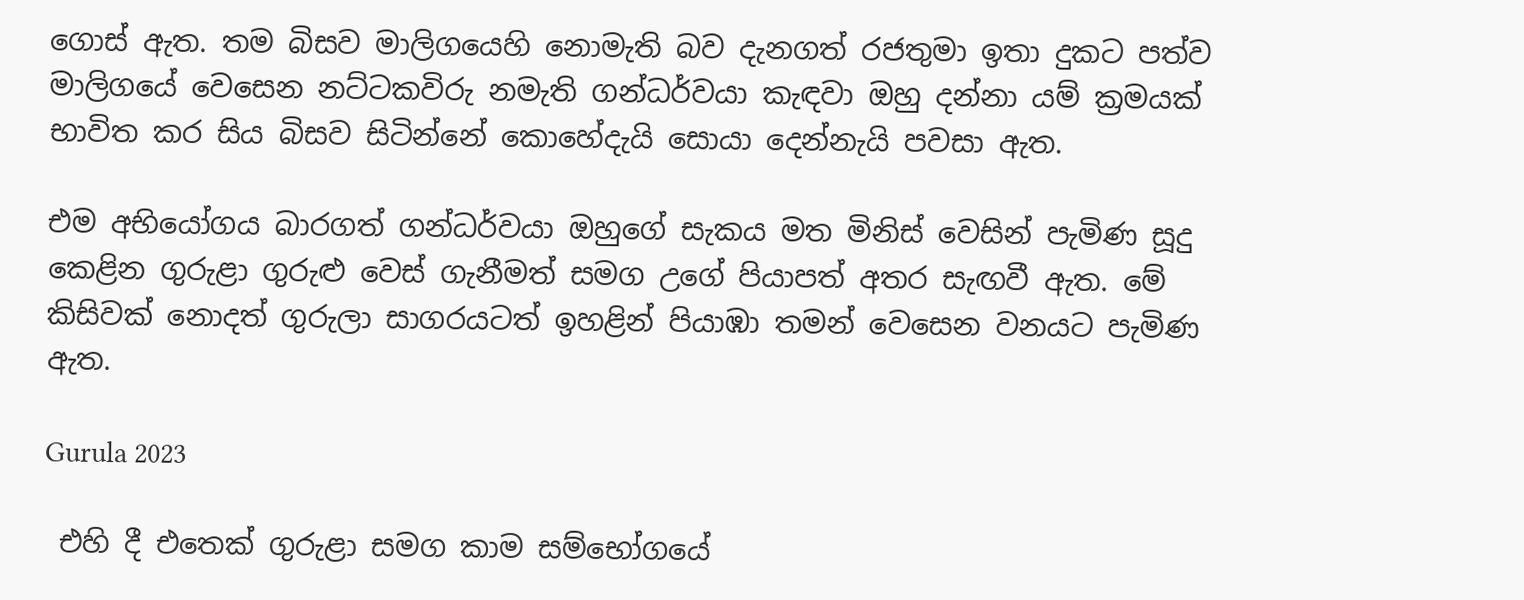ගොස් ඇත. තම බිසව මාලිගයෙහි නොමැති බව දැනගත් රජතුමා ඉතා දුකට පත්ව මාලිගයේ වෙසෙන නට්ටකවිරු නමැති ගන්ධර්වයා කැඳවා ඔහු දන්නා යම් ක්‍රමයක් භාවිත කර සිය බිසව සිටින්නේ කොහේදැයි සොයා දෙන්නැයි පවසා ඇත.

එම අභියෝගය බාරගත් ගන්ධර්වයා ඔහුගේ සැකය මත මිනිස් වෙසින් පැමිණ සූදු කෙළින ගුරුළා ගුරුළු වෙස් ගැනීමත් සමග උගේ පියාපත් අතර සැඟවී ඇත. මේ කිසිවක් නොදත් ගුරුලා සාගරයටත් ඉහළින් පියාඹා තමන් වෙසෙන වනයට පැමිණ ඇත.

Gurula 2023

 එහි දී එතෙක් ගුරුළා සමග කාම සම්භෝගයේ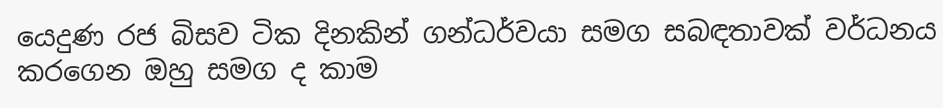යෙදුණ රජ බිසව ටික දිනකින් ගන්ධර්වයා සමග සබඳතාවක් වර්ධනය කරගෙන ඔහු සමග ද කාම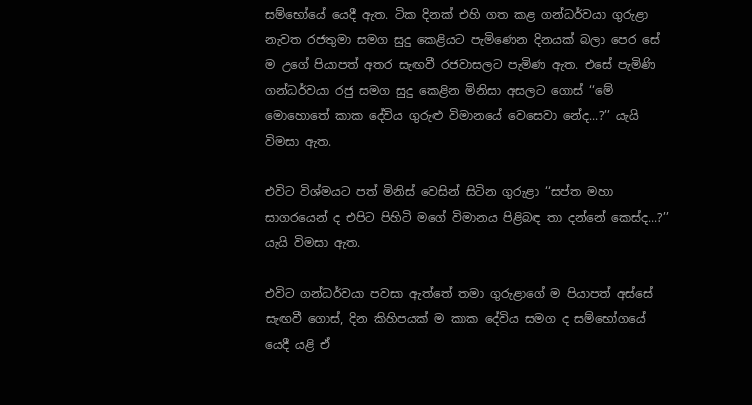සම්භෝයේ යෙදී ඇත. ටික දිනක් එහි ගත කළ ගන්ධර්වයා ගුරුළා නැවත රජතුමා සමග සුදු කෙළියට පැමිණෙන දිනයක් බලා පෙර සේ ම උගේ පියාපත් අතර සැඟවී රජවාසලට පැමිණ ඇත. එසේ පැමිණි ගන්ධර්වයා රජු සමග සුදු කෙළින මිනිසා අසලට ගොස් ‘‘මේ මොහොතේ කාක දේවිය ගුරුළු විමානයේ වෙසෙවා නේද...?’’ යැයි විමසා ඇත.

එවිට විශ්මයට පත් මිනිස් වෙසින් සිටින ගුරුළා ‘‘සප්ත මහා සාගරයෙන් ද එපිට පිහිටි මගේ විමානය පිළිබඳ තා දන්නේ කෙස්ද...?’’ යැයි විමසා ඇත.

එවිට ගන්ධර්වයා පවසා ඇත්තේ තමා ගුරුළාගේ ම පියාපත් අස්සේ සැඟවී ගොස්, දින කිහිපයක් ම කාක දේවිය සමග ද සම්භෝගයේ යෙදී යළි ඒ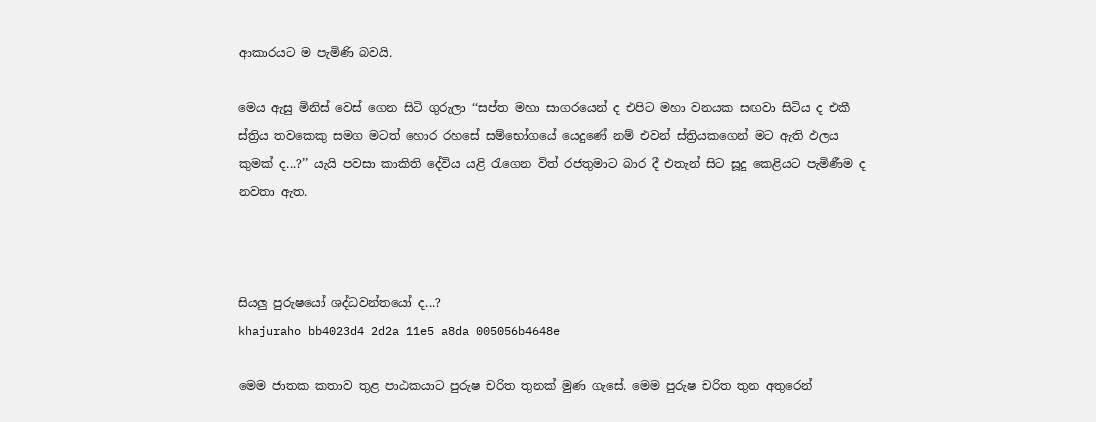ආකාරයට ම පැමිණි බවයි.

මෙය ඇසු මිනිස් වෙස් ගෙන සිටි ගුරුලා ‘‘සප්ත මහා සාගරයෙන් ද එපිට මහා වනයක සඟවා සිටිය ද එකී ස්ත්‍රිය තවකෙකු සමග මටත් හොර රහසේ සම්භෝගයේ යෙදුණේ නම් එවන් ස්ත්‍රියකගෙන් මට ඇති ඵලය කුමක් ද...?’’ යැයි පවසා කාකිති දේවිය යළි රැගෙන විත් රජතුමාට බාර දී එතැන් සිට සූදු කෙළියට පැමිණීම ද නවතා ඇත.



සියලු පුරුෂයෝ ශද්ධවන්තයෝ ද...?
khajuraho bb4023d4 2d2a 11e5 a8da 005056b4648e

මෙම ‍ජාතක කතාව තුළ පාඨකයාට පුරුෂ චරිත තුනක් මුණ ගැසේ. මෙම පුරුෂ චරිත තුන අතුරෙන්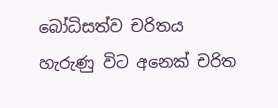බෝධිසත්ව චරිතය හැරුණු විට අනෙක් චරිත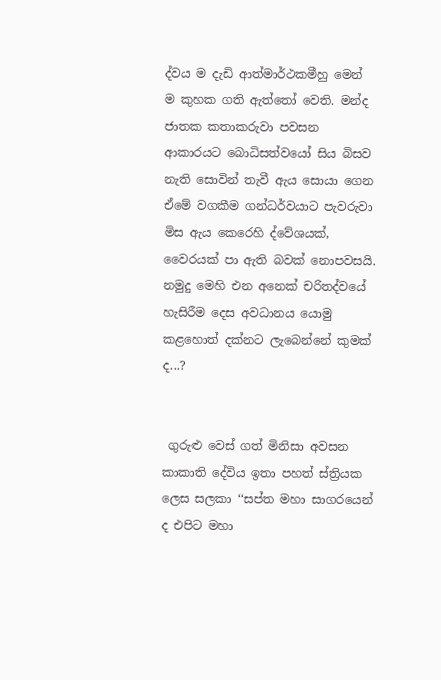ද්වය ම දැඩි ආත්මාර්ථකමීහු මෙන් ම කුහක ගති ඇත්තෝ වෙති. මන්ද ජාතක කතාකරුවා පවසන ආකාරයට බොධිසත්වයෝ සිය බිසව නැති සොවින් තැවී ඇය සොයා ගෙන ඒමේ වගකීම ගන්ධර්වයාට පැවරුවා මිස ඇය කෙරෙහි ද්වේශයක්, වෛරයක් පා ඇති බවක් නොපවසයි. නමුදු මෙහි එන අනෙක් චරිතද්වයේ හැසිරීම දෙස අවධානය යොමු කළහොත් දක්නට ලැබෙන්නේ කුමක් ද...?


 ගුරුළු වෙස් ගත් මිනිසා අවසන කාකාති දේවිය ඉතා පහත් ස්ත්‍රියක ලෙස සලකා ‘‘සප්ත මහා සාගරයෙන් ද එපිට මහා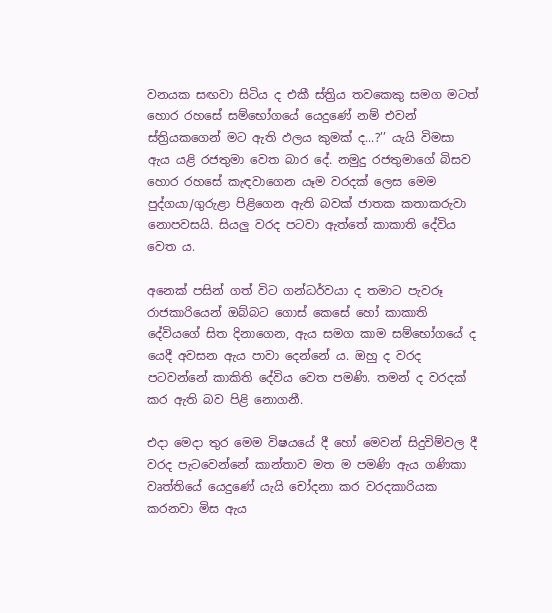වනයක සඟවා සිටිය ද එකී ස්ත්‍රිය තවකෙකු සමග මටත් හොර රහසේ සම්භෝගයේ යෙදුණේ නම් එවන් ස්ත්‍රියකගෙන් මට ඇති ඵලය කුමක් ද...?’’ යැයි විමසා ඇය යළි රජතුමා වෙත බාර දේ. නමුදු රජතුමාගේ බිසව හොර රහසේ කැඳවාගෙන යෑම වරදක් ලෙස මෙම පුද්ගයා/ගුරුළා පිළිගෙන ඇති බවක් ජාතක කතාකරුවා නොපවසයි. සියලු වරද පටවා ඇත්තේ කාකාති දේවිය වෙත ය.

අනෙක් පසින් ගත් විට ගන්ධර්වයා ද තමාට පැවරූ රාජකාරියෙන් ඔබ්බට ගොස් කෙසේ හෝ කාකාති දේවියගේ සිත දිනාගෙන, ඇය සමග කාම සම්භෝගයේ ද යෙදී අවසන ඇය පාවා දෙන්නේ ය. ඔහු ද වරද පටවන්නේ කාකිති දේවිය වෙත පමණි. තමන් ද වරදක් කර ඇති බව පිළි නොගනී.

එදා මෙදා තුර මෙම විෂයයේ දී හෝ මෙවන් සිදුවිම්වල දී වරද පැටවෙන්නේ කාන්තාව මත ම පමණි ඇය ගණිකා වෘත්තියේ යෙදුණේ යැයි චෝදනා කර වරදකාරියක කරනවා මිස ඇය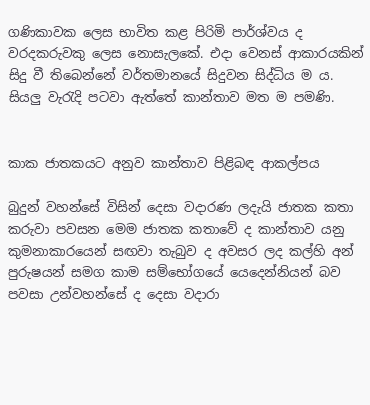ගණිකාවක ලෙස භාවිත කළ පිරිමි පාර්ශ්වය ද වරදකරුවකු ලෙස නොසැලකේ. එදා වෙනස් ආකාරයකින් සිදු වී තිබෙන්නේ වර්තමානයේ සිදුවන සිද්ධිය ම ය. සියලු වැරැදි පටවා ඇත්තේ කාන්තාව මත ම පමණි.


කාක ජාතකයට අනුව කාන්තාව පිළිබඳ ආකල්පය

බුදුන් වහන්සේ විසින් දෙසා වදාරණ ලදැයි ජාතක කතා කරුවා පවසන මෙම ජාතක කතාවේ ද කාන්තාව යනු කුමනාකාරයෙන් සඟවා තැබුව ද අවසර ලද කල්හි අන් පුරුෂයන් සමග කාම සම්භෝගයේ යෙදෙන්නියන් බව පවසා උන්වහන්සේ ද දෙසා වදාරා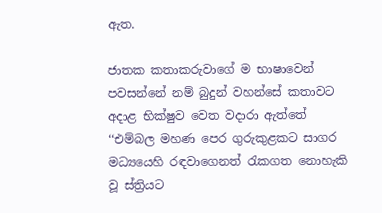ඇත.

ජාතක කතාකරුවාගේ ම භාෂාවෙන් පවසන්නේ නම් බුදුන් වහන්සේ කතාවට අදාළ භික්ෂුව වෙත වදාරා ඇත්තේ ‘‘එම්බල මහණ පෙර ගුරුකුළකට සාගර මධ්‍යයෙහි රඳවාගෙනත් රැකගත නොහැකි වූ ස්ත්‍රියට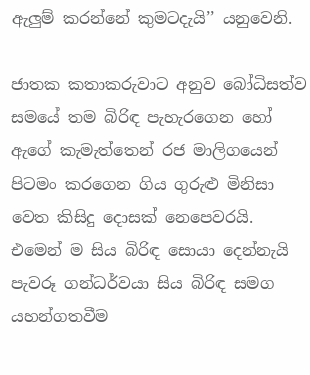ඇලුම් කරන්නේ කුමටදැයි’’ යනුවෙනි.

ජාතක කතාකරුවාට අනුව බෝධිසත්ව සමයේ තම බිරිඳ පැහැරගෙන හෝ ඇගේ කැමැත්තෙන් රජ මාලිගයෙන් පිටමං කරගෙන ගිය ගුරුළු මිනිසා වෙත කිසිදු දොසක් නෙපෙවරයි. එමෙන් ම සිය බිරිඳ සොයා දෙන්නැයි පැවරූ ගන්ධර්වයා සිය බිරිඳ සමග යහන්ගතවීම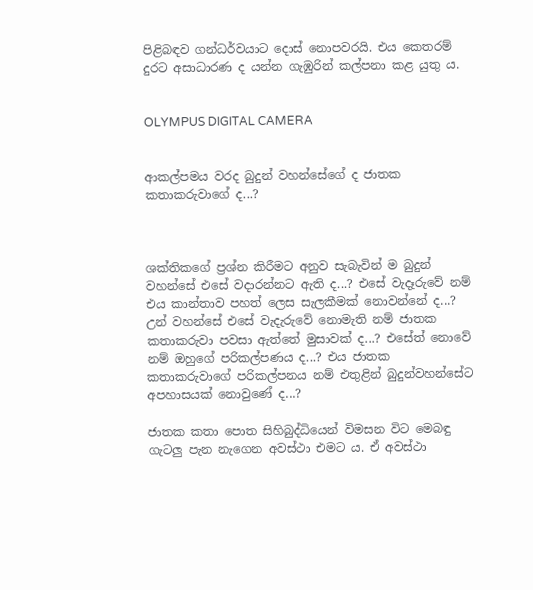පිළිබඳව ගන්ධර්වයාට දොස් නොපවරයි. එය කෙතරම් දුරට අසාධාරණ ද යන්න ගැඹුරින් කල්පනා කළ යුතු ය.


OLYMPUS DIGITAL CAMERA


ආකල්පමය වරද බුදුන් වහන්සේගේ ද ජාතක කතාකරුවාගේ ද...?



ශක්තිකගේ ප්‍රශ්න කිරීමට අනුව සැබැවින් ම බුදුන් වහන්සේ එසේ වදාරන්නට ඇති ද...? එසේ වැදෑරුවේ නම් එය කාන්තාව පහත් ලෙස සැලකීමක් නොවන්නේ ද...? උන් වහන්සේ එසේ වැදැරුවේ නොමැති නම් ජාතක කතාකරුවා පවසා ඇත්තේ මුසාවක් ද...? එසේත් නොවේ නම් ඔහුගේ පරිකල්පණය ද...? එය ජාතක කතාකරුවාගේ පරිකල්පනය නම් එතුළින් බුදුන්වහන්සේට අපහාසයක් නොවුණේ ද...?

ජාතක කතා පොත සිහිබුද්ධියෙන් විමසන විට මෙබඳු ගැටලු පැන නැගෙන අවස්ථා එමට ය. ඒ අවස්ථා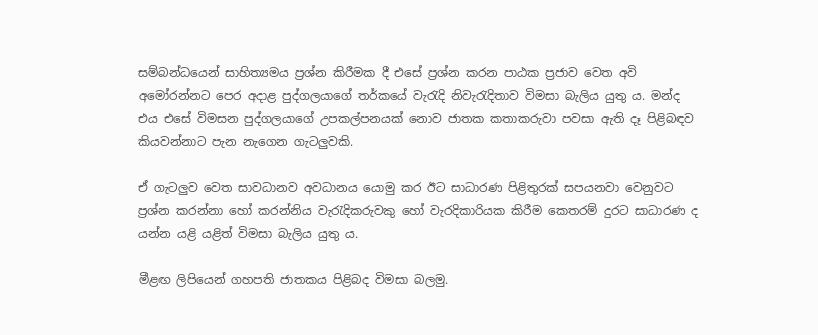සම්බන්ධයෙන් සාහිත්‍යමය ප්‍රශ්න කිරීමක දී එසේ ප්‍රශ්න කරන පාඨක ප්‍රජාව වෙත අවි අමෝරන්නට පෙර අදාළ පුද්ගලයාගේ තර්කයේ වැරැදි නිවැරැදිතාව විමසා බැලිය යුතු ය. මන්ද එය එසේ විමසන පුද්ගලයාගේ උපකල්පනයක් නොව ජාතක කතාකරුවා පවසා ඇති දෑ පිළිබඳව කියවන්නාට පැන නැගෙන ගැටලුවකි.

ඒ ගැටලුව වෙත සාවධානව අවධානය යොමු කර ඊට සාධාරණ පිළිතුරක් සපයනවා වෙනුවට ප්‍රශ්න කරන්නා හෝ කරන්නිය වැරැදිකරුවකු හෝ වැරදිකාරියක කිරීම කෙතරම් දුරට සාධාරණ ද යන්න යළි යළිත් විමසා බැලිය යුතු ය.

මීළඟ ලිපියෙන් ගහපති ජාතකය පිළිබද විමසා බලමු.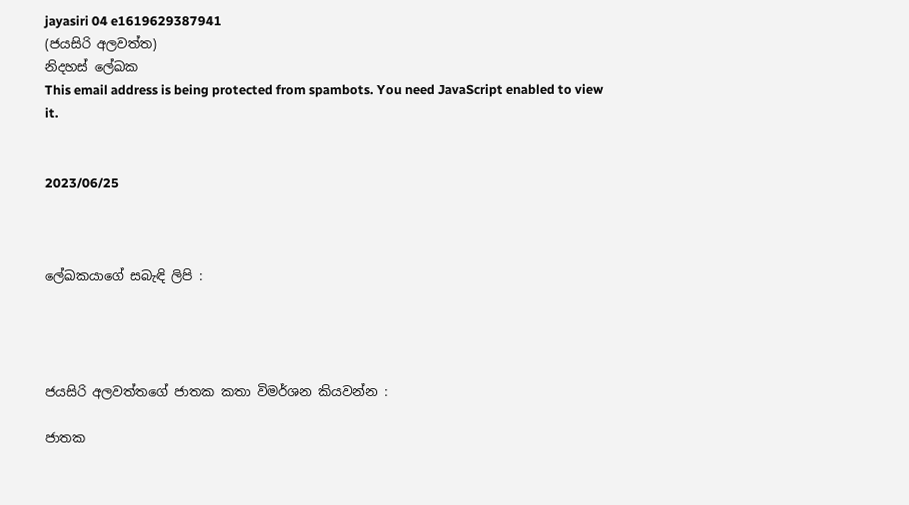jayasiri 04 e1619629387941
(ජයසිරි අලවත්ත)
නිදහස් ලේඛක
This email address is being protected from spambots. You need JavaScript enabled to view it.


2023/06/25



ලේඛකයාගේ සබැඳි ලිපි :




ජයසිරි අලවත්තගේ ජාතක කතා විමර්ශන කියවන්න :

ජාතක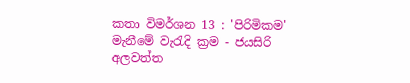කතා විමර්ශන 13 : 'පිරිමිකම' මැනීමේ වැරැදි ක්‍රම - ජයසිරි අලවත්ත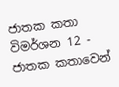ජාතක කතා විමර්ශන 12 - ජාතක කතාවෙන්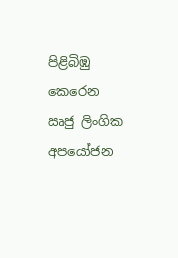පිළිබිඹු කෙරෙන ඍජු ලිංගික අපයෝජන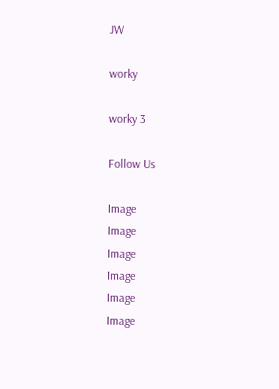JW

worky

worky 3

Follow Us

Image
Image
Image
Image
Image
Image